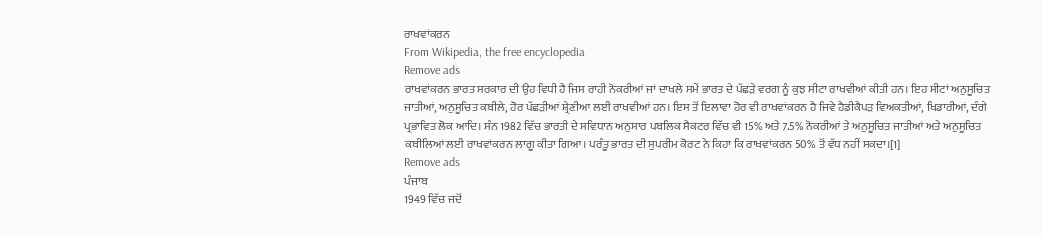ਰਾਖਵਾਂਕਰਨ
From Wikipedia, the free encyclopedia
Remove ads
ਰਾਖਵਾਂਕਰਨ ਭਾਰਤ ਸਰਕਾਰ ਦੀ ਉਹ ਵਿਧੀ ਹੈ ਜਿਸ ਰਾਹੀ ਨੋਕਰੀਆਂ ਜਾਂ ਦਾਖਲੇ ਸਮੇਂ ਭਾਰਤ ਦੇ ਪੱਛੜੇ ਵਰਗ ਨੂੰ ਕੁਝ ਸੀਟਾ ਰਾਖਵੀਆਂ ਕੀਤੀ ਹਨ। ਇਹ ਸੀਟਾਂ ਅਨੁਸੂਚਿਤ ਜਾਤੀਆਂ, ਅਨੁਸੂਚਿਤ ਕਬੀਲੇ, ਹੋਰ ਪੱਛੜੀਆਂ ਸ਼੍ਰੇਣੀਆ ਲਈ ਰਾਖਵੀਆਂ ਹਨ। ਇਸ ਤੋਂ ਇਲਾਵਾ ਹੋਰ ਵੀ ਰਾਖਵਾਂਕਰਨ ਹੈ ਜਿਵੇ ਹੈਡੀਕੈਪੜ ਵਿਅਕਤੀਆਂ, ਖਿਡਾਰੀਆਂ, ਦੰਗੇ ਪ੍ਰਭਾਵਿਤ ਲੋਕ ਆਦਿ। ਸੰਨ 1982 ਵਿੱਚ ਭਾਰਤੀ ਦੇ ਸਵਿਧਾਨ ਅਨੁਸਾਰ ਪਬਲਿਕ ਸੈਕਟਰ ਵਿੱਚ ਵੀ 15% ਅਤੇ 7.5% ਨੋਕਰੀਆਂ ਤੇ ਅਨੁਸੂਚਿਤ ਜਾਤੀਆਂ ਅਤੇ ਅਨੁਸੂਚਿਤ ਕਬੀਲਿਆਂ ਲਈ ਰਾਖਵਾਂਕਰਨ ਲਾਗੂ ਕੀਤਾ ਗਿਆ। ਪਰੰਤੂ ਭਾਰਤ ਦੀ ਸੁਪਰੀਮ ਕੋਰਟ ਨੇ ਕਿਹਾ ਕਿ ਰਾਖਵਾਂਕਰਨ 50% ਤੋਂ ਵੱਧ ਨਹੀਂ ਸਕਦਾ।[1]
Remove ads
ਪੰਜਾਬ
1949 ਵਿੱਚ ਜਦੋਂ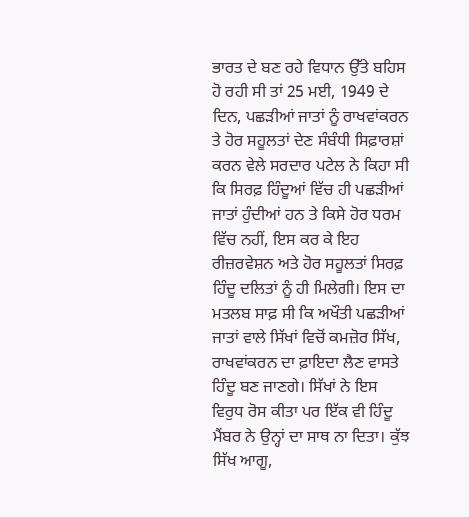ਭਾਰਤ ਦੇ ਬਣ ਰਹੇ ਵਿਧਾਨ ਉੱਤੇ ਬਹਿਸ ਹੋ ਰਹੀ ਸੀ ਤਾਂ 25 ਮਈ, 1949 ਦੇ ਦਿਨ, ਪਛੜੀਆਂ ਜਾਤਾਂ ਨੂੰ ਰਾਖਵਾਂਕਰਨ ਤੇ ਹੋਰ ਸਹੂਲਤਾਂ ਦੇਣ ਸੰਬੰਧੀ ਸਿਫ਼ਾਰਸ਼ਾਂ ਕਰਨ ਵੇਲੇ ਸਰਦਾਰ ਪਟੇਲ ਨੇ ਕਿਹਾ ਸੀ ਕਿ ਸਿਰਫ਼ ਹਿੰਦੂਆਂ ਵਿੱਚ ਹੀ ਪਛੜੀਆਂ ਜਾਤਾਂ ਹੁੰਦੀਆਂ ਹਨ ਤੇ ਕਿਸੇ ਹੋਰ ਧਰਮ ਵਿੱਚ ਨਹੀਂ, ਇਸ ਕਰ ਕੇ ਇਹ ਰੀਜ਼ਰਵੇਸ਼ਨ ਅਤੇ ਹੋਰ ਸਹੂਲਤਾਂ ਸਿਰਫ਼ ਹਿੰਦੂ ਦਲਿਤਾਂ ਨੂੰ ਹੀ ਮਿਲੇਗੀ। ਇਸ ਦਾ ਮਤਲਬ ਸਾਫ਼ ਸੀ ਕਿ ਅਖੌਤੀ ਪਛੜੀਆਂ ਜਾਤਾਂ ਵਾਲੇ ਸਿੱਖਾਂ ਵਿਚੋਂ ਕਮਜ਼ੋਰ ਸਿੱਖ, ਰਾਖਵਾਂਕਰਨ ਦਾ ਫ਼ਾਇਦਾ ਲੈਣ ਵਾਸਤੇ ਹਿੰਦੂ ਬਣ ਜਾਣਗੇ। ਸਿੱਖਾਂ ਨੇ ਇਸ ਵਿਰੁਧ ਰੋਸ ਕੀਤਾ ਪਰ ਇੱਕ ਵੀ ਹਿੰਦੂ ਮੈਂਬਰ ਨੇ ਉਨ੍ਹਾਂ ਦਾ ਸਾਥ ਨਾ ਦਿਤਾ। ਕੁੱਝ ਸਿੱਖ ਆਗੂ,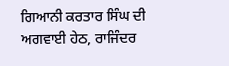ਗਿਆਨੀ ਕਰਤਾਰ ਸਿੰਘ ਦੀ ਅਗਵਾਈ ਹੇਠ, ਰਾਜਿੰਦਰ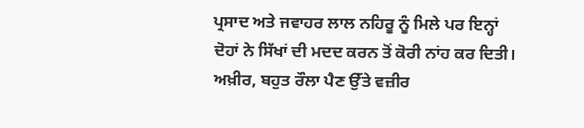ਪ੍ਰਸਾਦ ਅਤੇ ਜਵਾਹਰ ਲਾਲ ਨਹਿਰੂ ਨੂੰ ਮਿਲੇ ਪਰ ਇਨ੍ਹਾਂ ਦੋਹਾਂ ਨੇ ਸਿੱਖਾਂ ਦੀ ਮਦਦ ਕਰਨ ਤੋਂ ਕੋਰੀ ਨਾਂਹ ਕਰ ਦਿਤੀ। ਅਖ਼ੀਰ, ਬਹੁਤ ਰੌਲਾ ਪੈਣ ਉੱਤੇ ਵਜ਼ੀਰ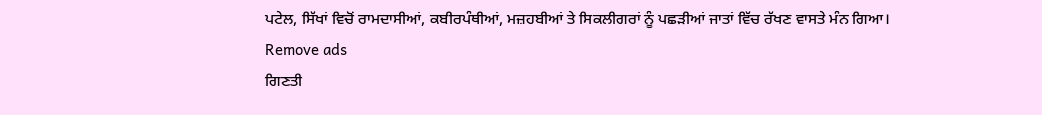ਪਟੇਲ, ਸਿੱਖਾਂ ਵਿਚੋਂ ਰਾਮਦਾਸੀਆਂ, ਕਬੀਰਪੰਥੀਆਂ, ਮਜ਼ਹਬੀਆਂ ਤੇ ਸਿਕਲੀਗਰਾਂ ਨੂੰ ਪਛੜੀਆਂ ਜਾਤਾਂ ਵਿੱਚ ਰੱਖਣ ਵਾਸਤੇ ਮੰਨ ਗਿਆ।
Remove ads
ਗਿਣਤੀ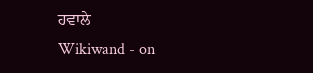ਹਵਾਲੇ
Wikiwand - on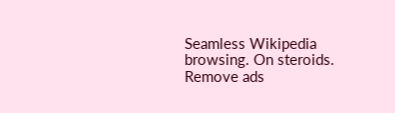Seamless Wikipedia browsing. On steroids.
Remove ads